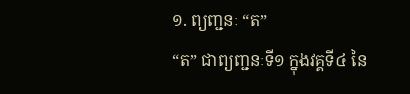១. ព្យញ្ជនៈ “ត”
“ត” ជាព្យញ្ជនៈទី១ ក្នុងវគ្គទី៤ នៃ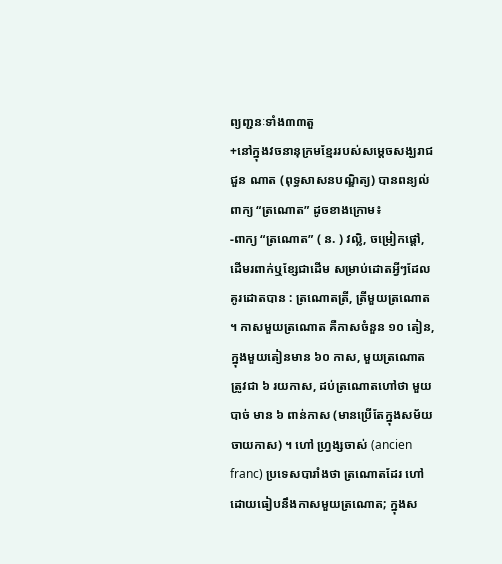ព្យញ្ជនៈទាំង៣៣តួ
+នៅក្នុងវចនានុក្រមខ្មែររបស់សម្តេចសង្ឃរាជ ជួន ណាត (ពុទ្ធសាសនបណ្ឌិត្យ) បានពន្យល់ពាក្យ “ត្រណោត” ដូចខាងក្រោម៖
-ពាក្យ “ត្រណោត” ( ន. ) វល្លិ, ចម្រៀកផ្ដៅ, ដើមរពាក់ឬខ្សែជាដើម សម្រាប់ដោតអ្វីៗដែលគូរដោតបាន : ត្រណោតត្រី, ត្រីមួយត្រណោត ។ កាសមួយត្រណោត គឺកាសចំនួន ១០ តៀន, ក្នុងមួយតៀនមាន ៦០ កាស, មួយត្រណោតត្រូវជា ៦ រយកាស, ដប់ត្រណោតហៅថា មួយបាច់ មាន ៦ ពាន់កាស (មានប្រើតែក្នុងសម័យចាយកាស) ។ ហៅ ហ្រ្វង្សចាស់ (ancien franc) ប្រទេសបារាំងថា ត្រណោតដែរ ហៅដោយធៀបនឹងកាសមួយត្រណោត; ក្នុងស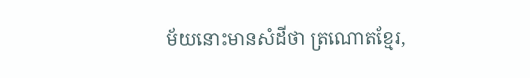ម័យនោះមានសំដីថា ត្រណោតខ្មែរ,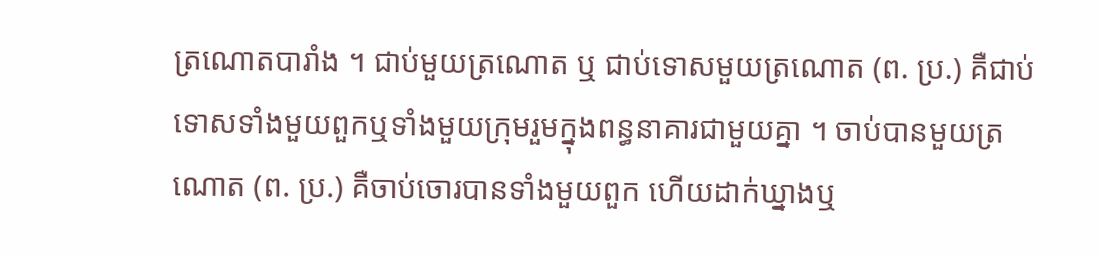ត្រណោតបារាំង ។ ជាប់មួយត្រណោត ឬ ជាប់ទោសមួយត្រណោត (ព. ប្រ.) គឺជាប់ទោសទាំងមួយពួកឬទាំងមួយក្រុមរួមក្នុងពន្ធនាគារជាមួយគ្នា ។ ចាប់បានមួយត្រណោត (ព. ប្រ.) គឺចាប់ចោរបានទាំងមួយពួក ហើយដាក់ឃ្នាងឬ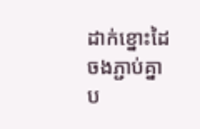ដាក់ខ្នោះដៃចងភ្ជាប់គ្នាប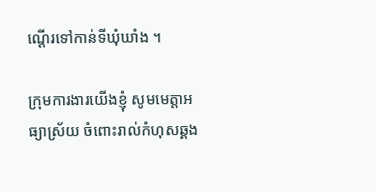ណ្ដើរទៅកាន់ទីឃុំឃាំង ។

ក្រុមការងារយើងខ្ញុំ សូមមេត្តាអធ្យាស្រ័យ ចំពោះរាល់កំហុសឆ្គង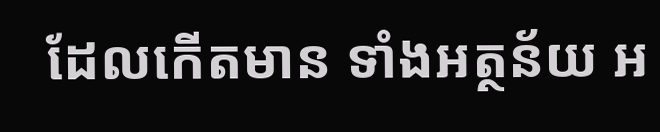ដែលកើតមាន ទាំងអត្ថន័យ អ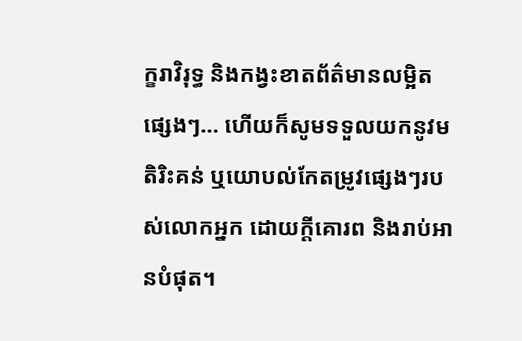ក្ខរាវិរុទ្ធ និងកង្វះខាតព័ត៌មានលម្អិតផ្សេងៗ… ហើយក៏សូមទទួលយកនូវមតិរិះគន់ ឬយោបល់កែតម្រូវផ្សេងៗរបស់លោកអ្នក ដោយក្តីគោរព និងរាប់អានបំផុត។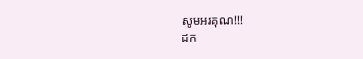សូមអរគុណ!!!
ដក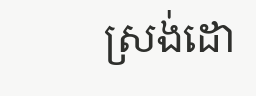ស្រង់ដោ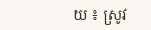យ ៖ ស្រូវ